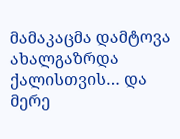მამაკაცმა დამტოვა ახალგაზრდა ქალისთვის… და მერე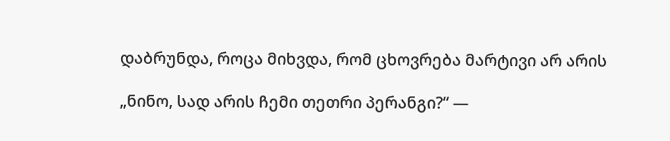დაბრუნდა, როცა მიხვდა, რომ ცხოვრება მარტივი არ არის

„ნინო, სად არის ჩემი თეთრი პერანგი?“ —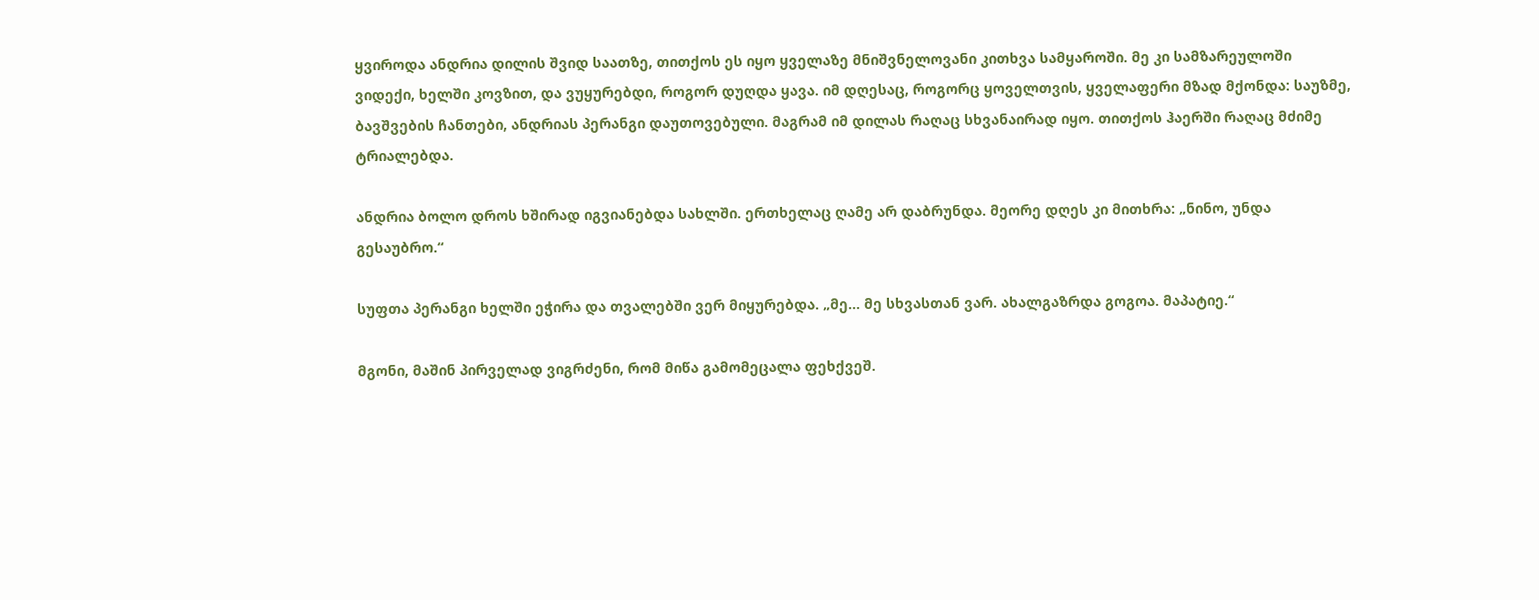ყვიროდა ანდრია დილის შვიდ საათზე, თითქოს ეს იყო ყველაზე მნიშვნელოვანი კითხვა სამყაროში. მე კი სამზარეულოში ვიდექი, ხელში კოვზით, და ვუყურებდი, როგორ დუღდა ყავა. იმ დღესაც, როგორც ყოველთვის, ყველაფერი მზად მქონდა: საუზმე, ბავშვების ჩანთები, ანდრიას პერანგი დაუთოვებული. მაგრამ იმ დილას რაღაც სხვანაირად იყო. თითქოს ჰაერში რაღაც მძიმე ტრიალებდა.

ანდრია ბოლო დროს ხშირად იგვიანებდა სახლში. ერთხელაც ღამე არ დაბრუნდა. მეორე დღეს კი მითხრა: „ნინო, უნდა გესაუბრო.“

სუფთა პერანგი ხელში ეჭირა და თვალებში ვერ მიყურებდა. „მე… მე სხვასთან ვარ. ახალგაზრდა გოგოა. მაპატიე.“

მგონი, მაშინ პირველად ვიგრძენი, რომ მიწა გამომეცალა ფეხქვეშ.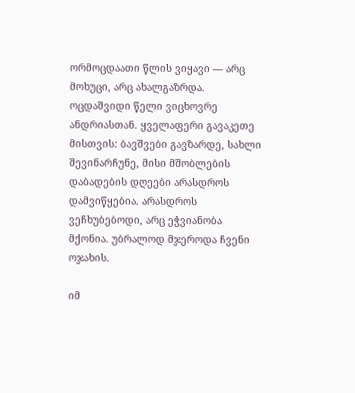ორმოცდაათი წლის ვიყავი — არც მოხუცი, არც ახალგაზრდა. ოცდაშვიდი წელი ვიცხოვრე ანდრიასთან. ყველაფერი გავაკეთე მისთვის: ბავშვები გავზარდე, სახლი შევინარჩუნე, მისი მშობლების დაბადების დღეები არასდროს დამვიწყებია. არასდროს ვეჩხუბებოდი, არც ეჭვიანობა მქონია. უბრალოდ მჯეროდა ჩვენი ოჯახის.

იმ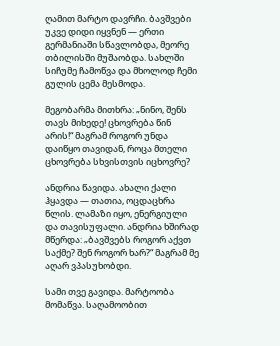ღამით მარტო დავრჩი. ბავშვები უკვე დიდი იყვნენ — ერთი გერმანიაში სწავლობდა, მეორე თბილისში მუშაობდა. სახლში სიჩუმე ჩამოწვა და მხოლოდ ჩემი გულის ცემა მესმოდა.

მეგობარმა მითხრა: „ნინო, შენს თავს მიხედე! ცხოვრება წინ არის!“ მაგრამ როგორ უნდა დაიწყო თავიდან, როცა მთელი ცხოვრება სხვისთვის იცხოვრე?

ანდრია წავიდა. ახალი ქალი ჰყავდა — თათია, ოცდაცხრა წლის. ლამაზი იყო, ენერგიული და თავისუფალი. ანდრია ხშირად მწერდა: „ბავშვებს როგორ აქვთ საქმე? შენ როგორ ხარ?“ მაგრამ მე აღარ ვპასუხობდი.

სამი თვე გავიდა. მარტოობა მომაწვა. საღამოობით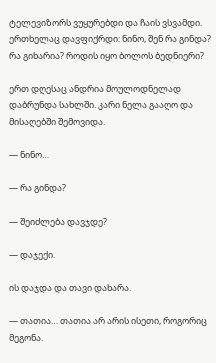ტელევიზორს ვუყურებდი და ჩაის ვსვამდი. ერთხელაც დავფიქრდი: ნინო, შენ რა გინდა? რა გიხარია? როდის იყო ბოლოს ბედნიერი?

ერთ დღესაც ანდრია მოულოდნელად დაბრუნდა სახლში. კარი ნელა გააღო და მისაღებში შემოვიდა.

— ნინო…

— რა გინდა?

— შეიძლება დავჯდე?

— დაჯექი.

ის დაჯდა და თავი დახარა.

— თათია… თათია არ არის ისეთი, როგორიც მეგონა.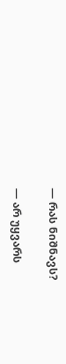— რას ნიშნავს?

— არ უყვარს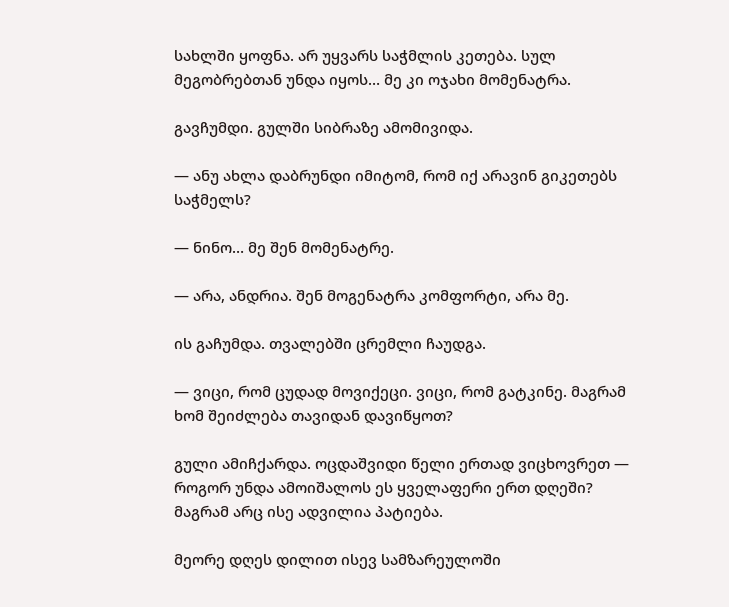სახლში ყოფნა. არ უყვარს საჭმლის კეთება. სულ მეგობრებთან უნდა იყოს… მე კი ოჯახი მომენატრა.

გავჩუმდი. გულში სიბრაზე ამომივიდა.

— ანუ ახლა დაბრუნდი იმიტომ, რომ იქ არავინ გიკეთებს საჭმელს?

— ნინო… მე შენ მომენატრე.

— არა, ანდრია. შენ მოგენატრა კომფორტი, არა მე.

ის გაჩუმდა. თვალებში ცრემლი ჩაუდგა.

— ვიცი, რომ ცუდად მოვიქეცი. ვიცი, რომ გატკინე. მაგრამ ხომ შეიძლება თავიდან დავიწყოთ?

გული ამიჩქარდა. ოცდაშვიდი წელი ერთად ვიცხოვრეთ — როგორ უნდა ამოიშალოს ეს ყველაფერი ერთ დღეში? მაგრამ არც ისე ადვილია პატიება.

მეორე დღეს დილით ისევ სამზარეულოში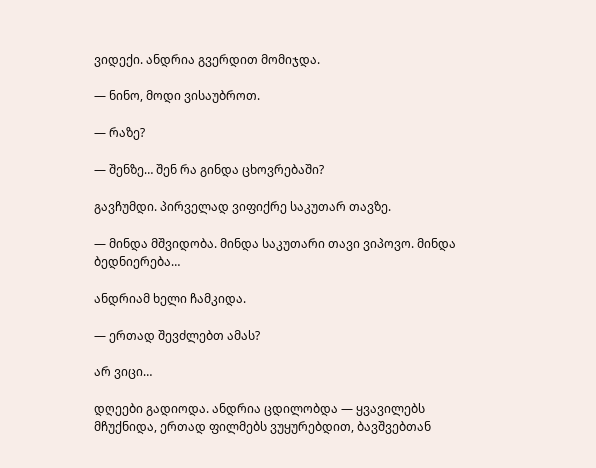ვიდექი. ანდრია გვერდით მომიჯდა.

— ნინო, მოდი ვისაუბროთ.

— რაზე?

— შენზე… შენ რა გინდა ცხოვრებაში?

გავჩუმდი. პირველად ვიფიქრე საკუთარ თავზე.

— მინდა მშვიდობა. მინდა საკუთარი თავი ვიპოვო. მინდა ბედნიერება…

ანდრიამ ხელი ჩამკიდა.

— ერთად შევძლებთ ამას?

არ ვიცი…

დღეები გადიოდა. ანდრია ცდილობდა — ყვავილებს მჩუქნიდა, ერთად ფილმებს ვუყურებდით, ბავშვებთან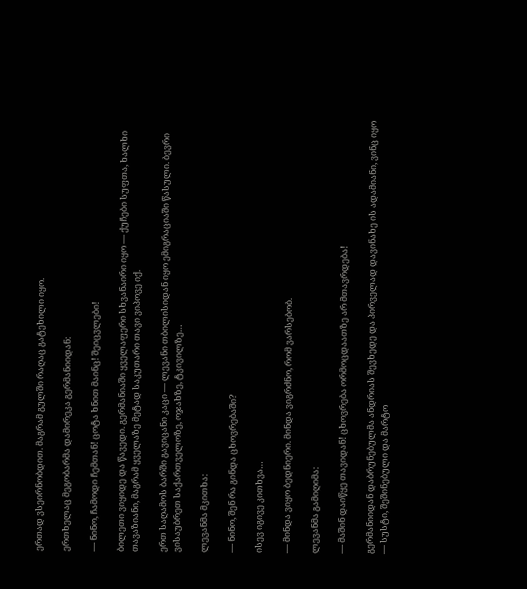ერთად ვსეირნობდით. მაგრამ გულში რაღაც გატეხილი იყო.

ერთხელაც მეგობარმა დამირეკა გერმანიიდან:

— ნინო, ჩამოდი ჩემთან! ცოტა ხნით მაინც! შეიცვლები!

ბილეთი ვიყიდე და წავედი. გერმანიაში ყველაფერი სხვანაირი იყო — ქუჩები სუფთა, ხალხი თავაზიანი, მაგრამ ყველაზე მეტად საკუთარი თავი ვიპოვე იქ.

ერთ საღამოს ბარში გავიცანი კაცი — ლევანი თბილისიდან იყო ემიგრაციაში წასული. ბევრი ვისაუბრეთ საქართველოზე, ოჯახზე, ტკივილზე…

ლევანმა მკითხა:

— ნინო, შენ რა გინდა ცხოვრებაში?

ისევ იგივე კითხვა…

— მინდა ვიყო ბედნიერი. მინდა ვიგრძნო, რომ ვარსებობ.

ლევანმა გამიღიმა:

— მაშინ დაიწყე თავიდან! ცხოვრება ორმოცდაათზე არ მთავრდება!

გერმანიიდან დაბრუნებულმა ანდრიას შევხედე და პირველად დავინახე ის ადამიანი, ვინც იყო — სუსტი, შეშინებული და მარტო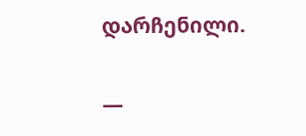დარჩენილი.

—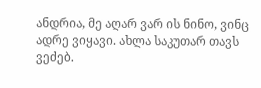ანდრია, მე აღარ ვარ ის ნინო, ვინც ადრე ვიყავი. ახლა საკუთარ თავს ვეძებ.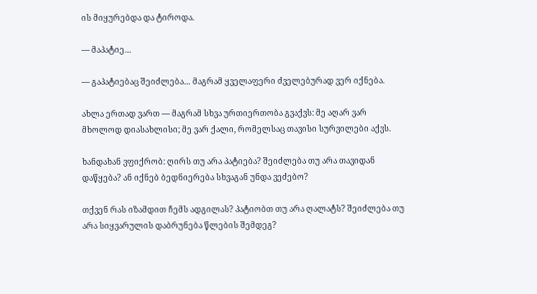ის მიყურებდა და ტიროდა.

— მაპატიე…

— გაპატიებაც შეიძლება… მაგრამ ყველაფერი ძველებურად ვერ იქნება.

ახლა ერთად ვართ — მაგრამ სხვა ურთიერთობა გვაქვს: მე აღარ ვარ მხოლოდ დიასახლისი; მე ვარ ქალი, რომელსაც თავისი სურვილები აქვს.

ხანდახან ვფიქრობ: ღირს თუ არა პატიება? შეიძლება თუ არა თავიდან დაწყება? ან იქნებ ბედნიერება სხვაგან უნდა ვეძებო?

თქვენ რას იზამდით ჩემს ადგილას? პატიობთ თუ არა ღალატს? შეიძლება თუ არა სიყვარულის დაბრუნება წლების შემდეგ?